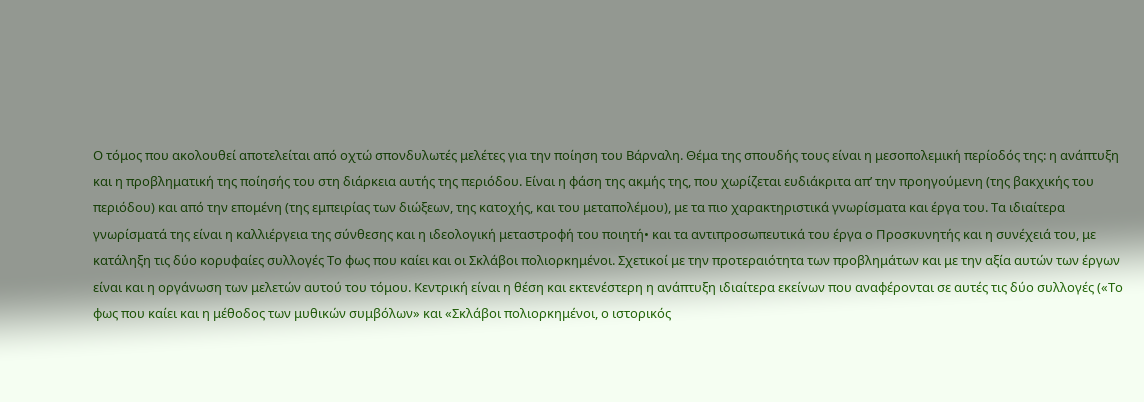Ο τόμος που ακολουθεί αποτελείται από οχτώ σπονδυλωτές μελέτες για την ποίηση του Βάρναλη. Θέμα της σπουδής τους είναι η μεσοπολεμική περίοδός της: η ανάπτυξη και η προβληματική της ποίησής του στη διάρκεια αυτής της περιόδου. Είναι η φάση της ακμής της, που χωρίζεται ευδιάκριτα απ’ την προηγούμενη (της βακχικής του περιόδου) και από την επομένη (της εμπειρίας των διώξεων, της κατοχής, και του μεταπολέμου), με τα πιο χαρακτηριστικά γνωρίσματα και έργα του. Τα ιδιαίτερα γνωρίσματά της είναι η καλλιέργεια της σύνθεσης και η ιδεολογική μεταστροφή του ποιητή• και τα αντιπροσωπευτικά του έργα ο Προσκυνητής και η συνέχειά του, με κατάληξη τις δύο κορυφαίες συλλογές Το φως που καίει και οι Σκλάβοι πολιορκημένοι. Σχετικοί με την προτεραιότητα των προβλημάτων και με την αξία αυτών των έργων είναι και η οργάνωση των μελετών αυτού του τόμου. Κεντρική είναι η θέση και εκτενέστερη η ανάπτυξη ιδιαίτερα εκείνων που αναφέρονται σε αυτές τις δύο συλλογές («Το φως που καίει και η μέθοδος των μυθικών συμβόλων» και «Σκλάβοι πολιορκημένοι, ο ιστορικός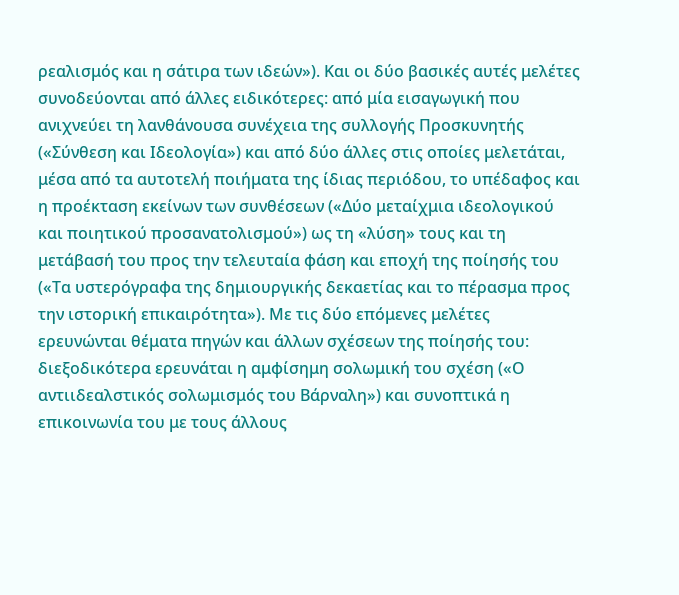ρεαλισμός και η σάτιρα των ιδεών»). Και οι δύο βασικές αυτές μελέτες συνοδεύονται από άλλες ειδικότερες: από μία εισαγωγική που ανιχνεύει τη λανθάνουσα συνέχεια της συλλογής Προσκυνητής («Σύνθεση και Ιδεολογία») και από δύο άλλες στις οποίες μελετάται, μέσα από τα αυτοτελή ποιήματα της ίδιας περιόδου, το υπέδαφος και η προέκταση εκείνων των συνθέσεων («Δύο μεταίχμια ιδεολογικού και ποιητικού προσανατολισμού») ως τη «λύση» τους και τη μετάβασή του προς την τελευταία φάση και εποχή της ποίησής του («Τα υστερόγραφα της δημιουργικής δεκαετίας και το πέρασμα προς την ιστορική επικαιρότητα»). Με τις δύο επόμενες μελέτες ερευνώνται θέματα πηγών και άλλων σχέσεων της ποίησής του: διεξοδικότερα ερευνάται η αμφίσημη σολωμική του σχέση («Ο αντιιδεαλστικός σολωμισμός του Βάρναλη») και συνοπτικά η επικοινωνία του με τους άλλους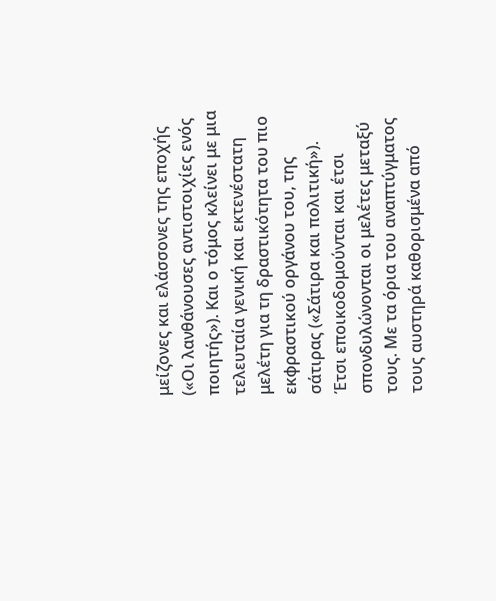μείζονες και ελάσσονες της εποχής («Οι λανθάνουσες αντιστοιχίες ενός ποιητής»). Και ο τόμος κλείνει με μια τελευταία γενική και εκτενέστατη μελέτη για τη δραστικότητα του πιο εκφραστικού οργάνου του, της σάτιρας («Σάτιρα και πολιτική»). Έτσι εποικοδομούνται και έτσι σπονδυλώνονται οι μελέτες μεταξύ τους. Με τα όρια του αναπτύγματος τους αυστηρά καθορισμένα από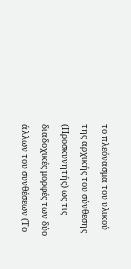το πλεόνασμα του υλικού της αρχικής του σύνθεσης (Προσκυνητής) ως τις διαδοχικές μορφές των δύο άλλων του συνθέσεων (Το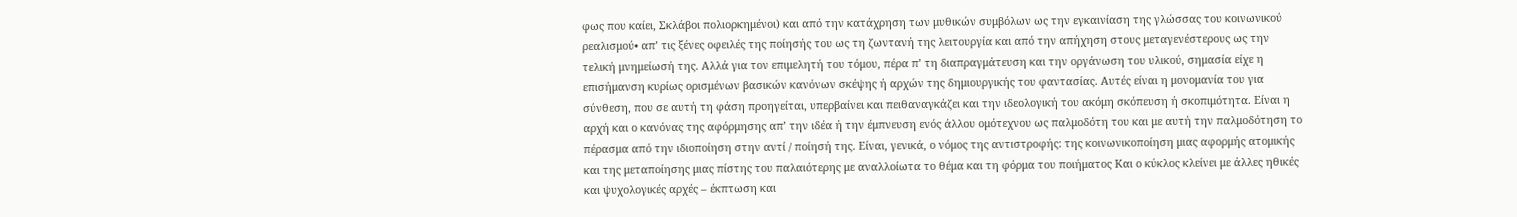φως που καίει, Σκλάβοι πολιορκημένοι) και από την κατάχρηση των μυθικών συμβόλων ως την εγκαινίαση της γλώσσας του κοινωνικού ρεαλισμού• απ’ τις ξένες οφειλές της ποίησής του ως τη ζωντανή της λειτουργία και από την απήχηση στους μεταγενέστερους ως την τελική μνημείωσή της. Αλλά για τον επιμελητή του τόμου, πέρα π’ τη διαπραγμάτευση και την οργάνωση του υλικού, σημασία είχε η επισήμανση κυρίως ορισμένων βασικών κανόνων σκέψης ή αρχών της δημιουργικής του φαντασίας. Αυτές είναι η μονομανία του για σύνθεση, που σε αυτή τη φάση προηγείται, υπερβαίνει και πειθαναγκάζει και την ιδεολογική του ακόμη σκόπευση ή σκοπιμότητα. Είναι η αρχή και ο κανόνας της αφόρμησης απ’ την ιδέα ή την έμπνευση ενός άλλου ομότεχνου ως παλμοδότη του και με αυτή την παλμοδότηση το πέρασμα από την ιδιοποίηση στην αντί / ποίησή της. Είναι, γενικά, ο νόμος της αντιστροφής: της κοινωνικοποίηση μιας αφορμής ατομικής και της μεταποίησης μιας πίστης του παλαιότερης με αναλλοίωτα το θέμα και τη φόρμα του ποιήματος Και ο κύκλος κλείνει με άλλες ηθικές και ψυχολογικές αρχές – έκπτωση και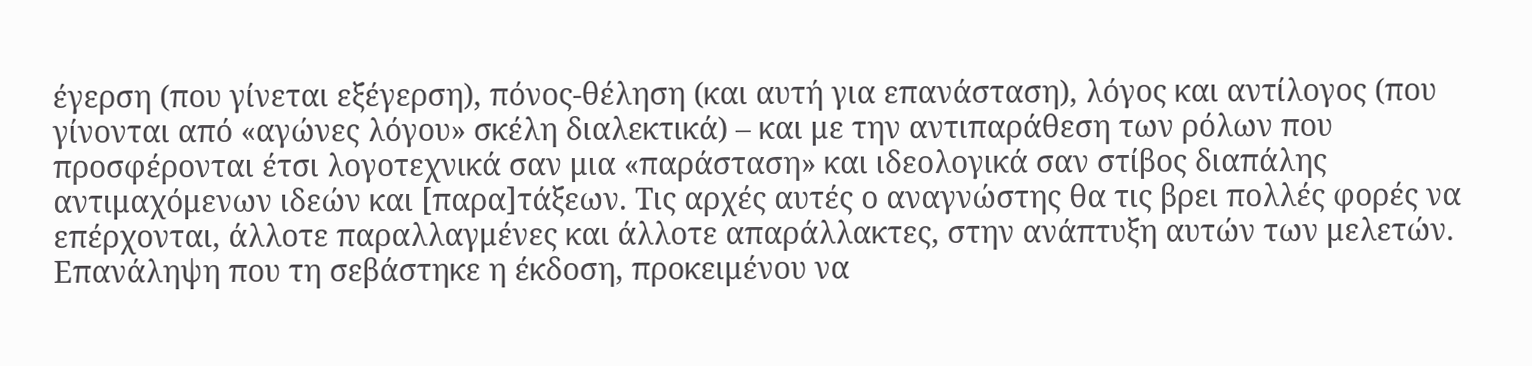έγερση (που γίνεται εξέγερση), πόνος-θέληση (και αυτή για επανάσταση), λόγος και αντίλογος (που γίνονται από «αγώνες λόγου» σκέλη διαλεκτικά) – και με την αντιπαράθεση των ρόλων που προσφέρονται έτσι λογοτεχνικά σαν μια «παράσταση» και ιδεολογικά σαν στίβος διαπάλης αντιμαχόμενων ιδεών και [παρα]τάξεων. Τις αρχές αυτές ο αναγνώστης θα τις βρει πολλές φορές να επέρχονται, άλλοτε παραλλαγμένες και άλλοτε απαράλλακτες, στην ανάπτυξη αυτών των μελετών. Επανάληψη που τη σεβάστηκε η έκδοση, προκειμένου να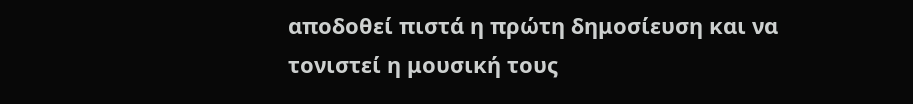αποδοθεί πιστά η πρώτη δημοσίευση και να τονιστεί η μουσική τους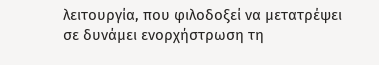λειτουργία, που φιλοδοξεί να μετατρέψει σε δυνάμει ενορχήστρωση τη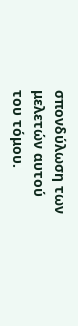σπονδύλωση των μελετών αυτού του τόμου.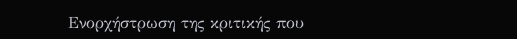Ενορχήστρωση της κριτικής που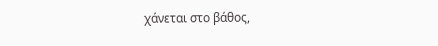χάνεται στο βάθος,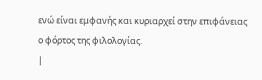ενώ είναι εμφανής και κυριαρχεί στην επιφάνειας ο φόρτος της φιλολογίας.
|